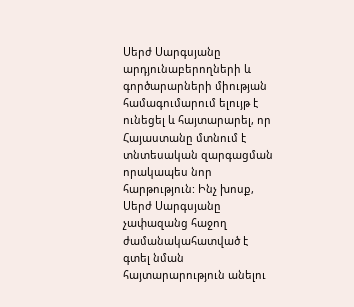Սերժ Սարգսյանը արդյունաբերողների և գործարարների միության համագումարում ելույթ է ունեցել և հայտարարել, որ Հայաստանը մտնում է տնտեսական զարգացման որակապես նոր հարթություն: Ինչ խոսք, Սերժ Սարգսյանը չափազանց հաջող ժամանակահատված է գտել նման հայտարարություն անելու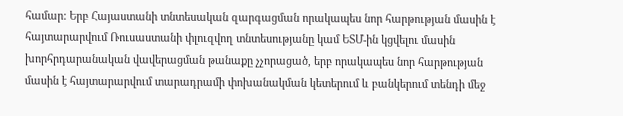համար: Երբ Հայաստանի տնտեսական զարգացման որակապես նոր հարթության մասին է հայտարարվում Ռուսաստանի փլուզվող տնտեսությանը կամ ԵՏՄ-ին կցվելու մասին խորհրդարանական վավերացման թանաքը չչորացած, երբ որակապես նոր հարթության մասին է հայտարարվում տարադրամի փոխանակման կետերում և բանկերում տենդի մեջ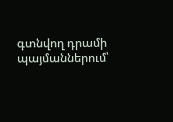գտնվող դրամի պայմաններում՝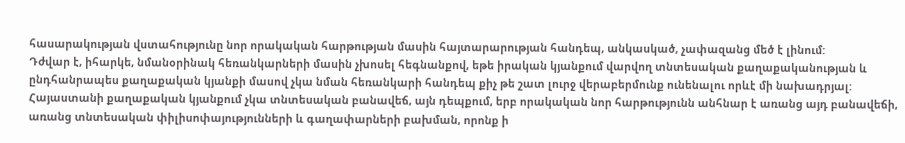հասարակության վստահությունը նոր որակական հարթության մասին հայտարարության հանդեպ, անկասկած, չափազանց մեծ է լինում:
Դժվար է, իհարկե, նմանօրինակ հեռանկարների մասին չխոսել հեգնանքով, եթե իրական կյանքում վարվող տնտեսական քաղաքականության և ընդհանրապես քաղաքական կյանքի մասով չկա նման հեռանկարի հանդեպ քիչ թե շատ լուրջ վերաբերմունք ունենալու որևէ մի նախադրյալ: Հայաստանի քաղաքական կյանքում չկա տնտեսական բանավեճ, այն դեպքում, երբ որակական նոր հարթությունն անհնար է առանց այդ բանավեճի, առանց տնտեսական փիլիսոփայությունների և գաղափարների բախման, որոնք ի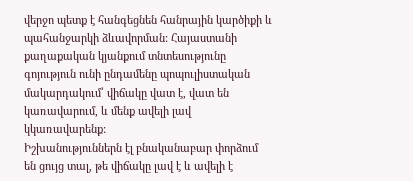վերջո պետք է հանգեցնեն հանրային կարծիքի և պահանջարկի ձևավորման: Հայաստանի քաղաքական կյանքում տնտեսությունը գոյություն ունի ընդամենը պոպուլիստական մակարդակում՝ վիճակը վատ է, վատ են կառավարում, և մենք ավելի լավ կկառավարենք:
Իշխանություններն էլ բնականաբար փորձում են ցույց տալ, թե վիճակը լավ է և ավելի է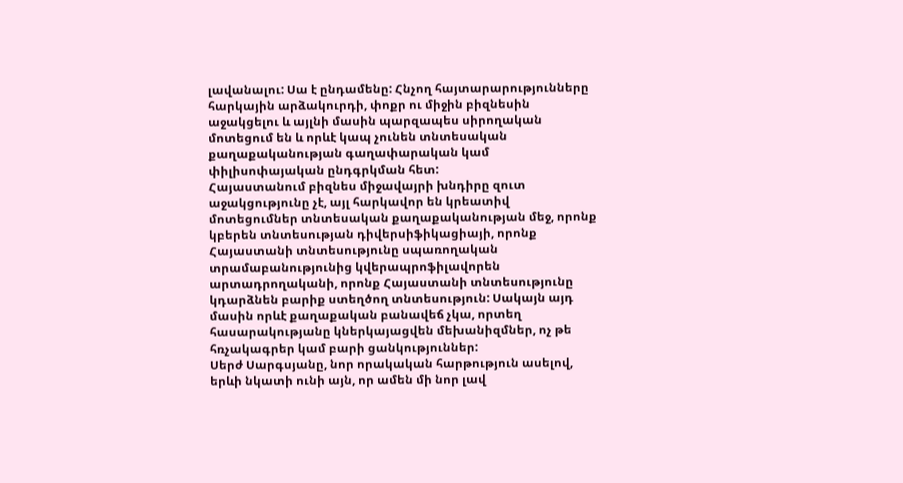լավանալու: Սա է ընդամենը: Հնչող հայտարարությունները հարկային արձակուրդի, փոքր ու միջին բիզնեսին աջակցելու և այլնի մասին պարզապես սիրողական մոտեցում են և որևէ կապ չունեն տնտեսական քաղաքականության գաղափարական կամ փիլիսոփայական ընդգրկման հետ:
Հայաստանում բիզնես միջավայրի խնդիրը զուտ աջակցությունը չէ, այլ հարկավոր են կրեատիվ մոտեցումներ տնտեսական քաղաքականության մեջ, որոնք կբերեն տնտեսության դիվերսիֆիկացիայի, որոնք Հայաստանի տնտեսությունը սպառողական տրամաբանությունից կվերապրոֆիլավորեն արտադրողականի, որոնք Հայաստանի տնտեսությունը կդարձնեն բարիք ստեղծող տնտեսություն: Սակայն այդ մասին որևէ քաղաքական բանավեճ չկա, որտեղ հասարակությանը կներկայացվեն մեխանիզմներ, ոչ թե հռչակագրեր կամ բարի ցանկություններ:
Սերժ Սարգսյանը, նոր որակական հարթություն ասելով, երևի նկատի ունի այն, որ ամեն մի նոր լավ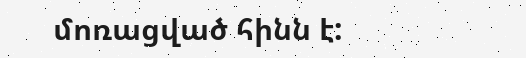մոռացված հինն է: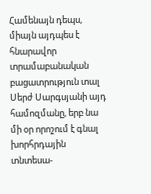Համենայն դեպս, միայն այդպես է հնարավոր տրամաբանական բացատրություն տալ Սերժ Սարգսյանի այդ համոզմանը, երբ նա մի օր որոշում է գնալ խորհրդային տնտեսա-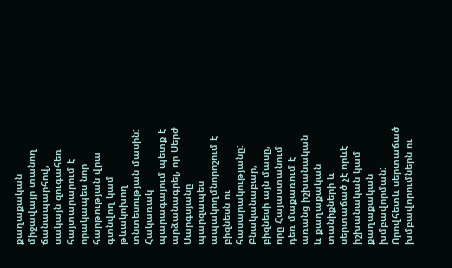քաղաքական միջավայր տանող ճանապարհով, սակայն զուգահեռ հայտարարում է որակապես նոր հարթության վրա գտնվող կամ թևակոխող տնտեսության մասին:
Հակառակ պարագայում պետք է արձանագրել, որ Սերժ Սարգսյանը պարզապես ապակողմնորոշում է բիզնեսն ու հասարակությանը: Բնականաբար, բիզնեսի այն մասը, որը Հայաստանում դեռ մաքառում է առանց իշխանական և քաղաքական տանիքների և սերտաճած չէ որևէ իշխանական կամ քաղաքական խմբավորման: Որովհետև սերտաճած խմբավորումներն ու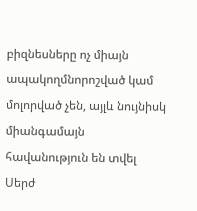բիզնեսները ոչ միայն ապակողմնորոշված կամ մոլորված չեն, այլև նույնիսկ միանգամայն հավանություն են տվել Սերժ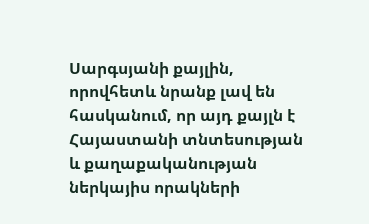Սարգսյանի քայլին, որովհետև նրանք լավ են հասկանում, որ այդ քայլն է Հայաստանի տնտեսության և քաղաքականության ներկայիս որակների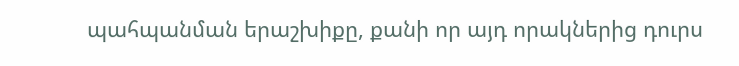պահպանման երաշխիքը, քանի որ այդ որակներից դուրս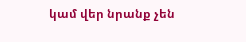կամ վեր նրանք չեն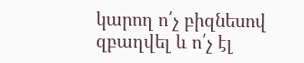կարող ո՛չ բիզնեսով զբաղվել և ո՛չ էլ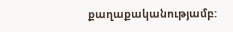քաղաքականությամբ: